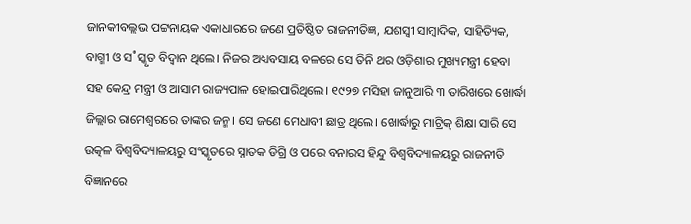ଜାନକୀବଲ୍ଲଭ ପଟ୍ଟନାୟକ ଏକାଧାରରେ ଜଣେ ପ୍ରତିଷ୍ଠିତ ରାଜନୀତିଜ୍ଞ, ଯଶସ୍ବୀ ସାମ୍ବାଦିକ, ସାହିତ୍ୟିକ, ବାଗ୍ମୀ ଓ ସ˚ସ୍କୃତ ବିଦ୍ବାନ ଥିଲେ। ନିଜର ଅଧ୍ୟବସାୟ ବଳରେ ସେ ତିନି ଥର ଓଡ଼ିଶାର ମୁଖ୍ୟମନ୍ତ୍ରୀ ହେବା ସହ କେନ୍ଦ୍ର ମନ୍ତ୍ରୀ ଓ ଆସାମ ରାଜ୍ୟପାଳ ହୋଇପାରିଥିଲେ। ୧୯୨୭ ମସିହା ଜାନୁଆରି ୩ ତାରିଖରେ ଖୋର୍ଦ୍ଧା ଜିଲ୍ଲାର ରାମେଶ୍ବରରେ ତାଙ୍କର ଜନ୍ମ। ସେ ଜଣେ ମେଧାବୀ ଛାତ୍ର ଥିଲେ। ଖୋର୍ଦ୍ଧାରୁ ମାଟ୍ରିକ୍ ଶିକ୍ଷା ସାରି ସେ ଉତ୍କଳ ବିଶ୍ବବିଦ୍ୟାଳୟରୁ ସଂସ୍କୃତରେ ସ୍ନାତକ ଡିଗ୍ରି ଓ ପରେ ବନାରସ ହିନ୍ଦୁ ବିଶ୍ବବିଦ୍ୟାଳୟରୁ ରାଜନୀତି ବିଜ୍ଞାନରେ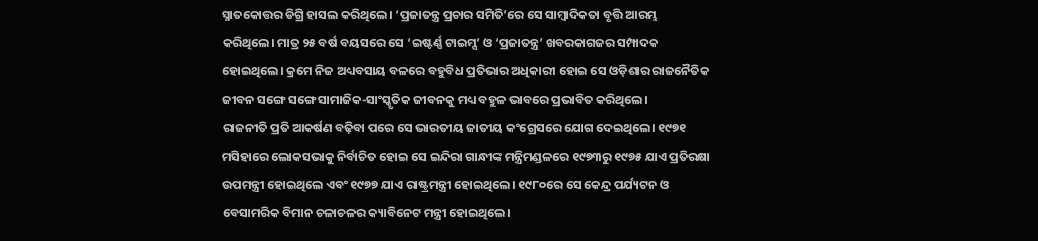ସ୍ନାତକୋତ୍ତର ଡିଗ୍ରି ହାସଲ କରିଥିଲେ। ‘ପ୍ରଜାତନ୍ତ୍ର ପ୍ରଚାର ସମିତି’ରେ ସେ ସାମ୍ବାଦିକତା ବୃତ୍ତି ଆରମ୍ଭ କରିଥିଲେ। ମାତ୍ର ୨୫ ବର୍ଷ ବୟସରେ ସେ ‘ଇଷ୍ଟର୍ଣ୍ଣ ଟାଇମ୍ସ’ ଓ ‘ପ୍ରଜାତନ୍ତ୍ର’ ଖବରକାଗଜର ସମ୍ପାଦକ ହୋଇଥିଲେ। କ୍ରମେ ନିଜ ଅଧ୍ୟବସାୟ ବଳରେ ବହୁବିଧ ପ୍ରତିଭାର ଅଧିକାରୀ ହୋଇ ସେ ଓଡ଼ିଶାର ରାଜନୈତିକ ଜୀବନ ସଙ୍ଗେ ସଙ୍ଗେ ସାମାଜିକ-ସାଂସ୍କୃତିକ ଜୀବନକୁ ମଧ୍ୟ ବହୁଳ ଭାବରେ ପ୍ରଭାବିତ କରିଥିଲେ।
ରାଜନୀତି ପ୍ରତି ଆକର୍ଷଣ ବଢ଼ିବା ପରେ ସେ ଭାରତୀୟ ଜାତୀୟ କଂଗ୍ରେସରେ ଯୋଗ ଦେଇଥିଲେ। ୧୯୭୧ ମସିହାରେ ଲୋକସଭାକୁ ନିର୍ବାଚିତ ହୋଇ ସେ ଇନ୍ଦିରା ଗାନ୍ଧୀଙ୍କ ମନ୍ତ୍ରିମଣ୍ଡଳରେ ୧୯୭୩ରୁ ୧୯୭୫ ଯାଏ ପ୍ରତିରକ୍ଷା ଉପମନ୍ତ୍ରୀ ହୋଇଥିଲେ ଏବଂ ୧୯୭୭ ଯାଏ ରାଷ୍ଟ୍ରମନ୍ତ୍ରୀ ହୋଇଥିଲେ। ୧୯୮୦ରେ ସେ କେନ୍ଦ୍ର ପର୍ଯ୍ୟଟନ ଓ ବେସାମରିକ ବିମାନ ଚଳାଚଳର କ୍ୟାବିନେଟ ମନ୍ତ୍ରୀ ହୋଇଥିଲେ।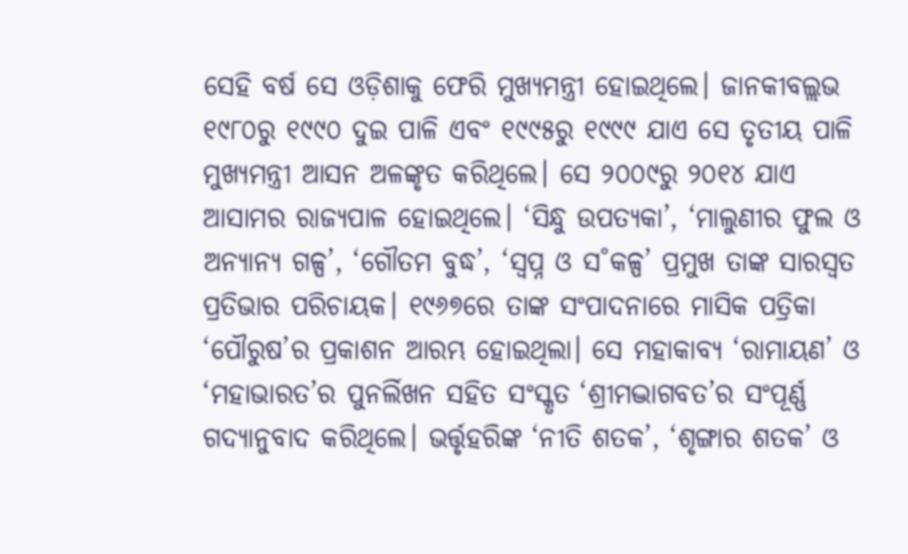ସେହି ବର୍ଷ ସେ ଓଡ଼ିଶାକୁ ଫେରି ମୁଖ୍ୟମନ୍ତ୍ରୀ ହୋଇଥିଲେ। ଜାନକୀବଲ୍ଲଭ ୧୯୮୦ରୁ ୧୯୯୦ ଦୁଇ ପାଳି ଏବଂ ୧୯୯୫ରୁ ୧୯୯୯ ଯାଏ ସେ ତୃତୀୟ ପାଳି ମୁଖ୍ୟମନ୍ତ୍ରୀ ଆସନ ଅଳଙ୍କୃତ କରିଥିଲେ। ସେ ୨୦୦୯ରୁ ୨୦୧୪ ଯାଏ ଆସାମର ରାଜ୍ୟପାଳ ହୋଇଥିଲେ। ‘ସିନ୍ଧୁ ଉପତ୍ୟକା’, ‘ମାଲୁଣୀର ଫୁଲ ଓ ଅନ୍ୟାନ୍ୟ ଗଳ୍ପ’, ‘ଗୌତମ ବୁଦ୍ଧ’, ‘ସ୍ବପ୍ନ ଓ ସ˚କଳ୍ପ’ ପ୍ରମୁଖ ତାଙ୍କ ସାରସ୍ବତ ପ୍ରତିଭାର ପରିଚାୟକ। ୧୯୬୭ରେ ତାଙ୍କ ସଂପାଦନାରେ ମାସିକ ପତ୍ରିକା ‘ପୌରୁଷ’ର ପ୍ରକାଶନ ଆରମ୍ଭ ହୋଇଥିଲା। ସେ ମହାକାବ୍ୟ ‘ରାମାୟଣ’ ଓ ‘ମହାଭାରତ’ର ପୁନର୍ଲିଖନ ସହିତ ସଂସ୍କୃତ ‘ଶ୍ରୀମଦ୍ଭାଗବତ’ର ସଂପୂର୍ଣ୍ଣ ଗଦ୍ୟାନୁବାଦ କରିଥିଲେ। ଭର୍ତ୍ତୃହରିଙ୍କ ‘ନୀତି ଶତକ’, ‘ଶୃଙ୍ଗାର ଶତକ’ ଓ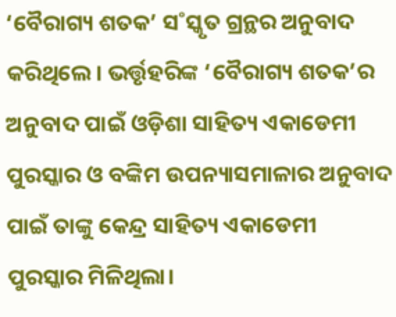‘ବୈରାଗ୍ୟ ଶତକ’ ସ˚ସ୍କୃତ ଗ୍ରନ୍ଥର ଅନୁବାଦ କରିଥିଲେ। ଭର୍ତ୍ତୃହରିଙ୍କ ‘ବୈରାଗ୍ୟ ଶତକ’ର ଅନୁବାଦ ପାଇଁ ଓଡ଼ିଶା ସାହିତ୍ୟ ଏକାଡେମୀ ପୁରସ୍କାର ଓ ବଙ୍କିମ ଉପନ୍ୟାସମାଳାର ଅନୁବାଦ ପାଇଁ ତାଙ୍କୁ କେନ୍ଦ୍ର ସାହିତ୍ୟ ଏକାଡେମୀ ପୁରସ୍କାର ମିଳିଥିଲା।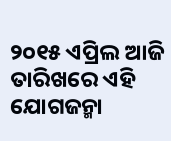୨୦୧୫ ଏପ୍ରିଲ ଆଜି ତାରିଖରେ ଏହି ଯୋଗଜନ୍ମା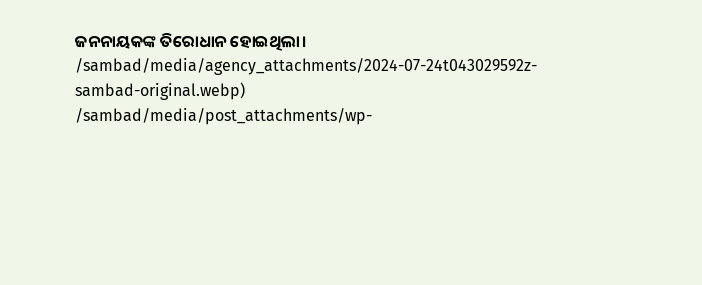ଜନନାୟକଙ୍କ ତିରୋଧାନ ହୋଇଥିଲା।
/sambad/media/agency_attachments/2024-07-24t043029592z-sambad-original.webp)
/sambad/media/post_attachments/wp-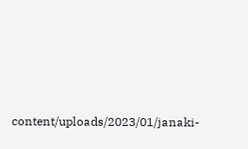content/uploads/2023/01/janaki-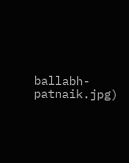ballabh-patnaik.jpg)